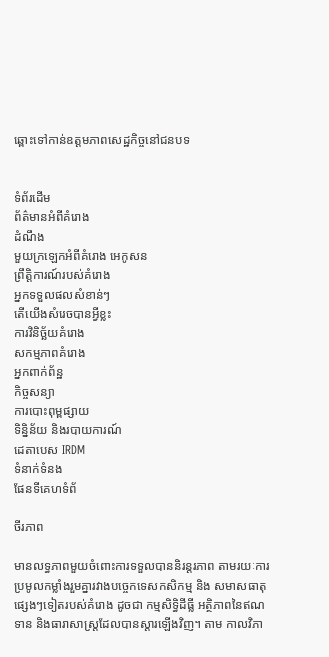ឆ្ពោះទៅកាន់ឧត្តមភាពសេដ្ឋកិច្ចនៅជនបទ


ទំព័រដើម
ព័ត៌មានអំពីគំរោង
ដំណឹង
មួយក្រឡេកអំពីគំរោង អេកូសន
ព្រឹត្តិការណ៍របស់គំរោង
អ្នកទទួលផលសំខាន់ៗ
តើយើងសំរេចបានអ្វីខ្លះ
ការវិនិច្ឆ័យគំរោង
សកម្មភាពគំរោង
អ្នកពាក់ព័ន្ឋ
កិច្ចសន្យា
ការបោះពុម្ពផ្សាយ
ទិន្និន័យ និងរបាយការណ៍
ដេតាបេស IRDM
ទំនាក់ទំនង
ផែនទីគេហទំព័

ចីរភាព

មានលទ្ធភាពមួយចំពោះការទទួលបាននិរន្ដរភាព តាមរយៈការប្រមូលកម្លាំងរួមគ្នារវាងបច្ចេកទេសកសិកម្ម និង សមាសធាតុផ្សេងៗទៀតរបស់គំរោង ដូចជា កម្មសិទ្ធិដីធ្លី អត្ថិភាពនៃឥណទាន និងធារាសាស្ដ្រដែលបានស្ដារឡើងវិញ។ តាម កាលវិភា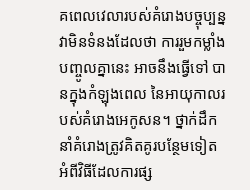គពេលវេលារបស់គំរោងបច្ចុប្បន្ន វាមិនទំនងដែលថា ការរួមកម្លាំងបញ្ចូលគ្នានេះ អាចនឹងធ្វើទៅ បានក្នុងកំឡុងពេល នៃអាយុកាលរបស់គំរោងអេកូសន។ ថ្នាក់ដឹកនាំគំរោងត្រូវគិតគូរបន្ថែមទៀត អំពីវិធីដែលការផ្ស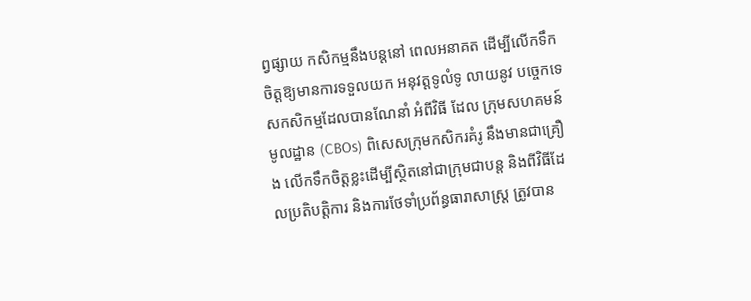ព្វផ្សាយ កសិកម្មនឹងបន្ដនៅ ពេលអនាគត ដើម្បីលើកទឹកចិត្ដឱ្យមានការទទួលយក អនុវត្ដទូលំទូ លាយនូវ បច្ចេកទេសកសិកម្មដែលបានណែនាំ អំពីវិធី ដែល ក្រុមសហគមន៍មូលដ្ឋាន (CBOs) ពិសេសក្រុមកសិករគំរូ នឹងមានជាគ្រឿង លើកទឹកចិត្ដខ្លះដើម្បីស្ថិតនៅជាក្រុមជាបន្ដ និងពីវិធីដែលប្រតិបត្ដិការ និងការថែទាំប្រព័ន្ធធារាសាស្ដ្រ ត្រូវបាន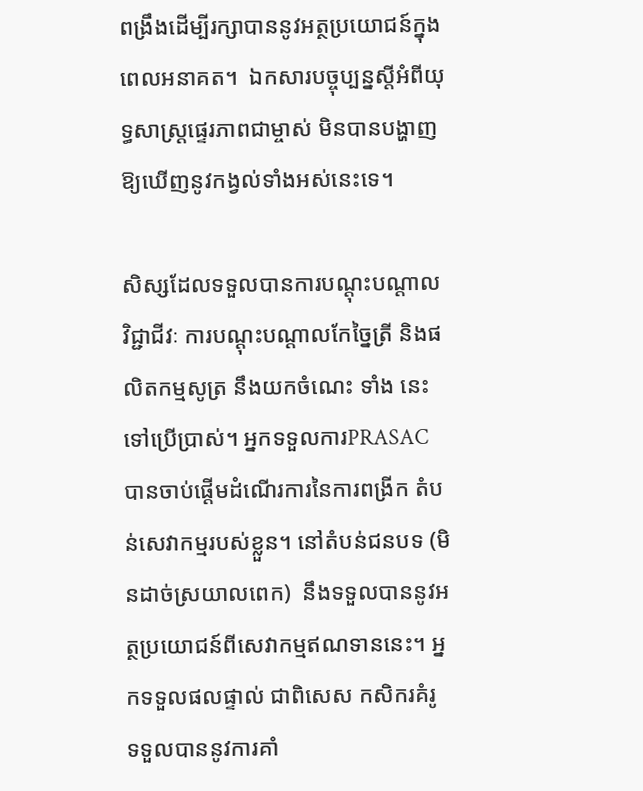ពង្រឹងដើម្បីរក្សាបាននូវអត្ថប្រយោជន៍ក្នុងពេលអនាគត។  ឯកសារបច្ចុប្បន្នស្ដីអំពីយុទ្ធសាស្ដ្រផ្ទេរភាពជាម្ចាស់ មិនបានបង្ហាញឱ្យឃើញនូវកង្វល់ទាំងអស់នេះទេ។

សិស្សដែលទទួលបានការបណ្ដុះបណ្ដាលវិជ្ជាជីវៈ ការបណ្ដុះបណ្ដាលកែច្នៃត្រី និងផលិតកម្មសូត្រ នឹងយកចំណេះ ទាំង នេះទៅប្រើប្រាស់។ អ្នកទទួលការPRASAC បានចាប់ផ្ដើមដំណើរការនៃការពង្រីក តំបន់សេវាកម្មរបស់ខ្លួន។ នៅតំបន់ជនបទ (មិនដាច់ស្រយាលពេក)  នឹងទទួលបាននូវអត្ថប្រយោជន៍ពីសេវាកម្មឥណទាននេះ។ អ្នកទទួលផលផ្ទាល់ ជាពិសេស កសិករគំរូ ទទួលបាននូវការគាំ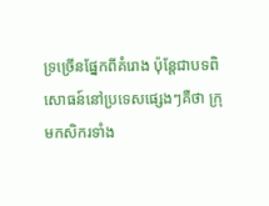ទ្រច្រើនផ្នែកពីគំរោង ប៉ុន្ដែជាបទពិសោធន៍នៅប្រទេសផ្សេងៗគឺថា ក្រុមកសិករទាំង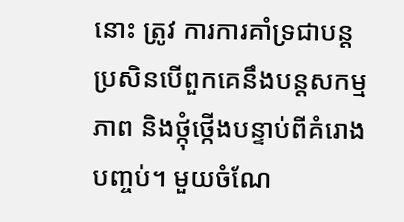នោះ ត្រូវ ការការគាំទ្រជាបន្ដ ប្រសិនបើពួកគេនឹងបន្ដសកម្មភាព និងថ្កុំថ្កើងបន្ទាប់ពីគំរោងបញ្ចប់។ មួយចំណែ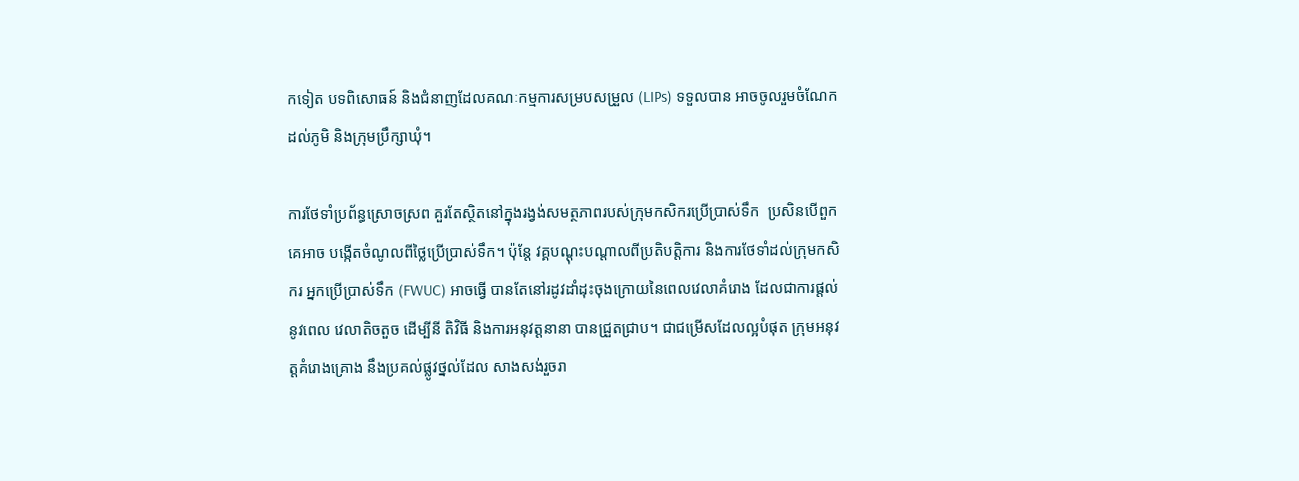កទៀត បទពិសោធន៍ និងជំនាញដែលគណៈកម្មការសម្របសម្រួល (LIPs) ទទួលបាន អាចចូលរួមចំណែកដល់ភូមិ និងក្រុមប្រឹក្សាឃុំ។

ការថែទាំប្រព័ន្ធស្រោចស្រព គួរតែស្ថិតនៅក្នុងរង្វង់សមត្ថភាពរបស់ក្រុមកសិករប្រើប្រាស់ទឹក  ប្រសិនបើពួក គេអាច បង្កើតចំណូលពីថ្លៃប្រើប្រាស់ទឹក។ ប៉ុន្ដែ វគ្គបណ្ដុះបណ្ដាលពីប្រតិបត្ដិការ និងការថែទាំដល់ក្រុមកសិករ អ្នកប្រើប្រាស់ទឹក (FWUC) អាចធ្វើ បានតែនៅរដូវដាំដុះចុងក្រោយនៃពេលវេលាគំរោង ដែលជាការផ្ដល់នូវពេល វេលាតិចតួច ដើម្បីនី តិវិធី និងការអនុវត្ដនានា បានជ្រួតជ្រាប។ ជាជម្រើសដែលល្អបំផុត ក្រុមអនុវត្ដគំរោងគ្រោង នឹងប្រគល់ផ្លូវថ្នល់ដែល សាងសង់រួចរា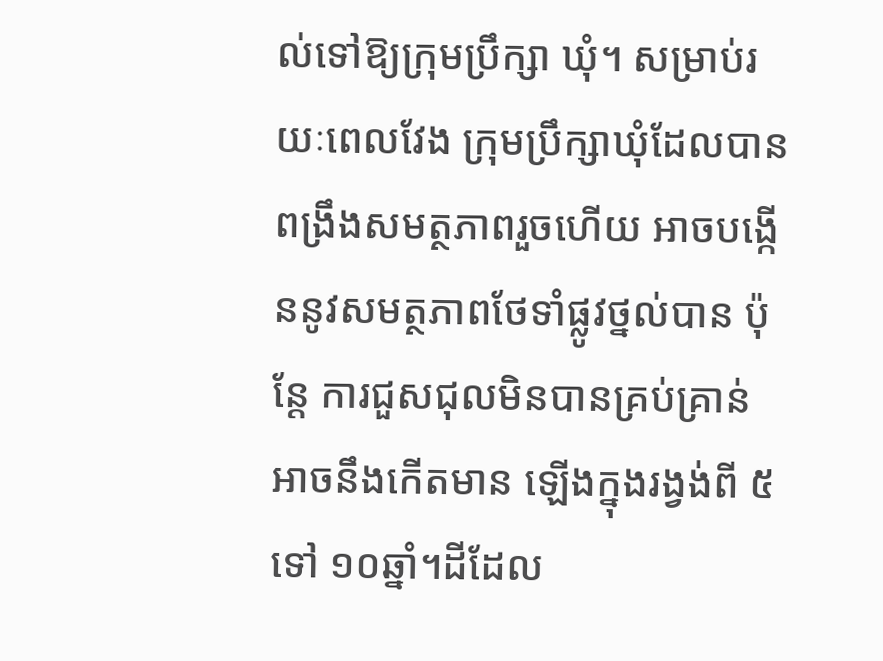ល់ទៅឱ្យក្រុមប្រឹក្សា ឃុំ។ សម្រាប់រយៈពេលវែង ក្រុមប្រឹក្សាឃុំដែលបាន ពង្រឹងសមត្ថភាពរួចហើយ អាចបង្កើននូវសមត្ថភាពថែទាំផ្លូវថ្នល់បាន ប៉ុន្ដែ ការជួសជុលមិនបានគ្រប់គ្រាន់ អាចនឹងកើតមាន ឡើងក្នុងរង្វង់ពី ៥ ទៅ ១០ឆ្នាំ។ដីដែល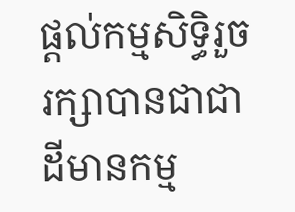ផ្ដល់កម្មសិទ្ធិរួចរក្សាបានជាជាដីមានកម្ម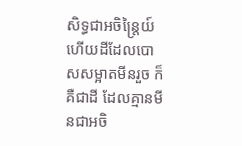សិទ្ធជាអចិន្ដ្រៃយ៍ ហើយដីដែលបោសសម្អាតមីនរួច ក៏គឺជាដី ដែលគ្មានមីនជាអចិ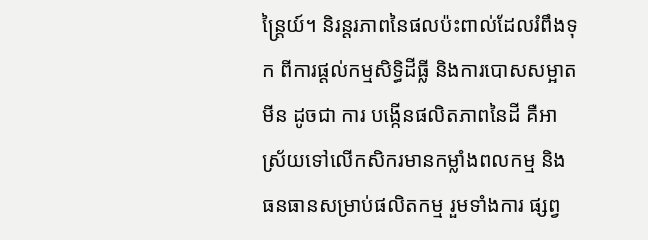ន្ដ្រៃយ៍។ និរន្ដរភាពនៃផលប៉ះពាល់ដែលរំពឹងទុក ពីការផ្ដល់កម្មសិទ្ធិដីធ្លី និងការបោសសម្អាតមីន ដូចជា ការ បង្កើនផលិតភាពនៃដី គឺអាស្រ័យទៅលើកសិករមានកម្លាំងពលកម្ម និងធនធានសម្រាប់ផលិតកម្ម រួមទាំងការ ផ្សព្វ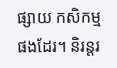ផ្សាយ កសិកម្មផងដែរ។ និរន្ដរ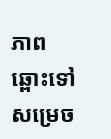ភាពឆ្ពោះទៅសម្រេច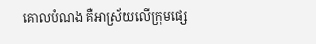គោលបំណង គឺអាស្រ័យលើក្រុមផ្សេ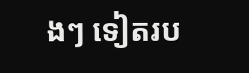ងៗ ទៀតរប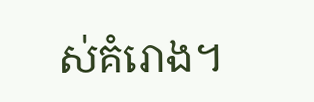ស់គំរោង។